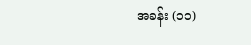အခန်း (၁၁)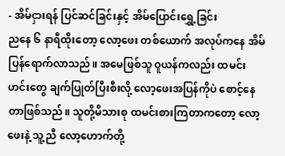- အိမ်ငှားရန် ပြင်ဆင်ခြင်းနှင့် အိမ်ပြောင်းရွှေ့ခြင်း
ညနေ ၆ နာရီထိုးတော့ လော့ဖေး တစ်ယောက် အလုပ်ကနေ အိမ်ပြန်ရောက်လာသည်။ အမေဖြစ်သူ ဝူယန်ကလည်း ထမင်းဟင်းတွေ ချက်ပြုတ်ပြီးစီးလို့ လော့ဖေးအပြန်ကိုပဲ စောင့်နေတာဖြစ်သည်။ သူတို့မိသားစု ထမင်းစားကြတာကတော့ လော့ဖေးနဲ့ သူ့ညီ လော့ဟောက်တို့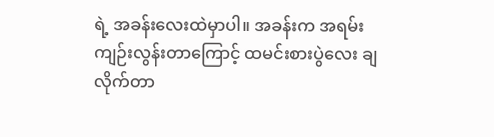ရဲ့ အခန်းလေးထဲမှာပါ။ အခန်းက အရမ်းကျဉ်းလွန်းတာကြောင့် ထမင်းစားပွဲလေး ချလိုက်တာ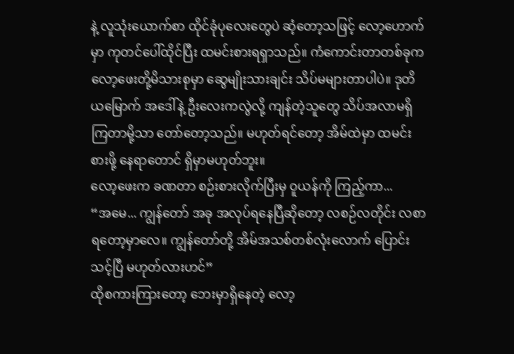နဲ့ လူသုံးယောက်စာ ထိုင်ခုံပုလေးတွေပဲ ဆံ့တော့သဖြင့် လော့ဟောက်မှာ ကုတင်ပေါ်ထိုင်ပြီး ထမင်းစားရရှာသည်။ ကံကောင်းတာတစ်ခုက လော့ဖေးတို့မိသားစုမှာ ဆွေမျိုးသားချင်း သိပ်မများတာပါပဲ။ ဒုတိယမြောက် အဒေါ်နဲ့ ဦးလေးကလွဲလို့ ကျန်တဲ့သူတွေ သိပ်အလာမရှိကြတာမို့သာ တော်တော့သည်။ မဟုတ်ရင်တော့ အိမ်ထဲမှာ ထမင်းစားဖို့ နေရာတောင် ရှိမှာမဟုတ်ဘူး။
လော့ဖေးက ခဏတာ စဉ်းစားလိုက်ပြီးမှ ဝူယန်ကို ကြည့်ကာ...
“အမေ... ကျွန်တော် အခု အလုပ်ရနေပြီဆိုတော့ လစဉ်လတိုင်း လစာရတော့မှာလေ။ ကျွန်တော်တို့ အိမ်အသစ်တစ်လုံးလောက် ပြောင်းသင့်ပြီ မဟုတ်လားဟင်”
ထိုစကားကြားတော့ ဘေးမှာရှိနေတဲ့ လော့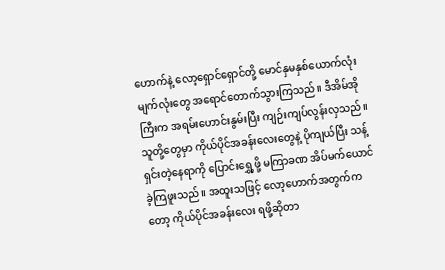ဟောက်နဲ့ လော့ရှောင်ရှောင်တို့ မောင်နှမနှစ်ယောက်လုံး မျက်လုံးတွေ အရောင်တောက်သွားကြသည်။ ဒီအိမ်အိုကြီးက အရမ်းဟောင်းနွမ်းပြီး ကျဉ်းကျပ်လွန်းလှသည်။ သူတို့တွေမှာ ကိုယ်ပိုင်အခန်းလေးတွေနဲ့ ပိုကျယ်ပြီး သန့်ရှင်းတဲ့နေရာကို ပြောင်းရွှေ့ဖို့ မကြာခဏ အိပ်မက်ယောင်ခဲ့ကြဖူးသည်။ အထူးသဖြင့် လော့ဟောက်အတွက်ကတော့ ကိုယ်ပိုင်အခန်းလေး ရဖို့ဆိုတာ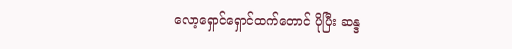လော့ရှောင်ရှောင်ထက်တောင် ပိုပြီး ဆန္ဒ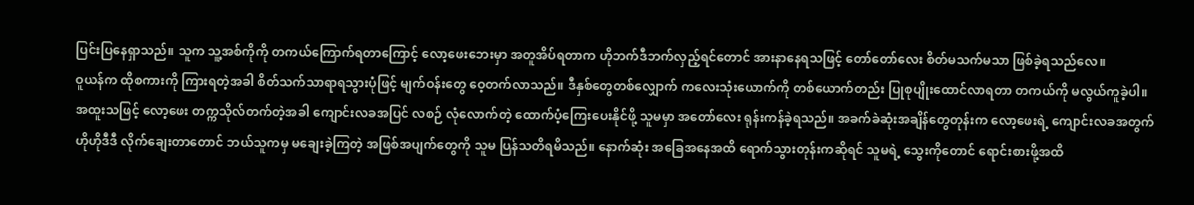ပြင်းပြနေရှာသည်။ သူက သူ့အစ်ကိုကို တကယ်ကြောက်ရတာကြောင့် လော့ဖေးဘေးမှာ အတူအိပ်ရတာက ဟိုဘက်ဒီဘက်လှည့်ရင်တောင် အားနာနေရသဖြင့် တော်တော်လေး စိတ်မသက်မသာ ဖြစ်ခဲ့ရသည်လေ။
ဝူယန်က ထိုစကားကို ကြားရတဲ့အခါ စိတ်သက်သာရာရသွားပုံဖြင့် မျက်ဝန်းတွေ ဝေ့တက်လာသည်။ ဒီနှစ်တွေတစ်လျှောက် ကလေးသုံးယောက်ကို တစ်ယောက်တည်း ပြုစုပျိုးထောင်လာရတာ တကယ်ကို မလွယ်ကူခဲ့ပါ။ အထူးသဖြင့် လော့ဖေး တက္ကသိုလ်တက်တဲ့အခါ ကျောင်းလခအပြင် လစဉ် လုံလောက်တဲ့ ထောက်ပံ့ကြေးပေးနိုင်ဖို့ သူမမှာ အတော်လေး ရုန်းကန်ခဲ့ရသည်။ အခက်ခဲဆုံးအချိန်တွေတုန်းက လော့ဖေးရဲ့ ကျောင်းလခအတွက် ဟိုဟိုဒီဒီ လိုက်ချေးတာတောင် ဘယ်သူကမှ မချေးခဲ့ကြတဲ့ အဖြစ်အပျက်တွေကို သူမ ပြန်သတိရမိသည်။ နောက်ဆုံး အခြေအနေအထိ ရောက်သွားတုန်းကဆိုရင် သူမရဲ့ သွေးကိုတောင် ရောင်းစားဖို့အထိ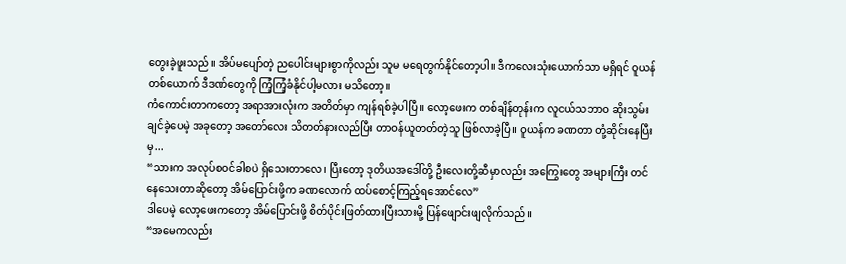တွေးခဲ့ဖူးသည်။ အိပ်မပျော်တဲ့ ညပေါင်းများစွာကိုလည်း သူမ မရေတွက်နိုင်တော့ပါ။ ဒီကလေးသုံးယောက်သာ မရှိရင် ဝူယန်တစ်ယောက် ဒီဒဏ်တွေကို ကြံ့ကြံ့ခံနိုင်ပါ့မလား မသိတော့။
ကံကောင်းတာကတော့ အရာအားလုံးက အတိတ်မှာ ကျန်ရစ်ခဲ့ပါပြီ။ လော့ဖေးက တစ်ချိန်တုန်းက လူငယ်သဘာဝ ဆိုးသွမ်းချင်ခဲ့ပေမဲ့ အခုတော့ အတော်လေး သိတတ်နားလည်ပြီး တာဝန်ယူတတ်တဲ့သူ ဖြစ်လာခဲ့ပြီ။ ဝူယန်က ခဏတာ တုံ့ဆိုင်းနေပြီးမှ...
“သားက အလုပ်စဝင်ခါစပဲ ရှိသေးတာလေ၊ ပြီးတော့ ဒုတိယအဒေါ်တို့ ဦးလေးတို့ဆီမှာလည်း အကြွေးတွေ အများကြီး တင်နေသေးတာဆိုတော့ အိမ်ပြောင်းဖို့က ခဏလောက် ထပ်စောင့်ကြည့်ရအောင်လေ”
ဒါပေမဲ့ လော့ဖေးကတော့ အိမ်ပြောင်းဖို့ စိတ်ပိုင်းဖြတ်ထားပြီးသားမို့ ပြန်ဖျောင်းဖျလိုက်သည်။
“အမေကလည်း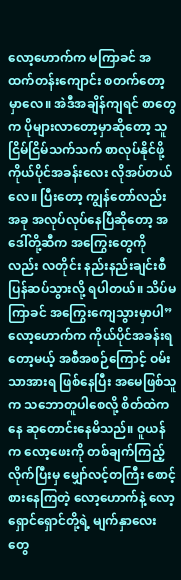လော့ဟောက်က မကြာခင် အထက်တန်းကျောင်း စတက်တော့မှာလေ။ အဲဒီအချိန်ကျရင် စာတွေက ပိုများလာတော့မှာဆိုတော့ သူ ငြိမ်ငြိမ်သက်သက် စာလုပ်နိုင်ဖို့ ကိုယ်ပိုင်အခန်းလေး လိုအပ်တယ်လေ။ ပြီးတော့ ကျွန်တော်လည်း အခု အလုပ်လုပ်နေပြီဆိုတော့ အဒေါ်တို့ဆီက အကြွေးတွေကိုလည်း လတိုင်း နည်းနည်းချင်းစီ ပြန်ဆပ်သွားလို့ ရပါတယ်။ သိပ်မကြာခင် အကြွေးကျေသွားမှာပါ”
လော့ဟောက်က ကိုယ်ပိုင်အခန်းရတော့မယ့် အစီအစဉ်ကြောင့် ဝမ်းသာအားရ ဖြစ်နေပြီး အမေဖြစ်သူက သဘောတူပါစေလို့ စိတ်ထဲကနေ ဆုတောင်းနေမိသည်။ ဝူယန်က လော့ဖေးကို တစ်ချက်ကြည့်လိုက်ပြီးမှ မျှော်လင့်တကြီး စောင့်စားနေကြတဲ့ လော့ဟောက်နဲ့ လော့ရှောင်ရှောင်တို့ရဲ့ မျက်နှာလေးတွေ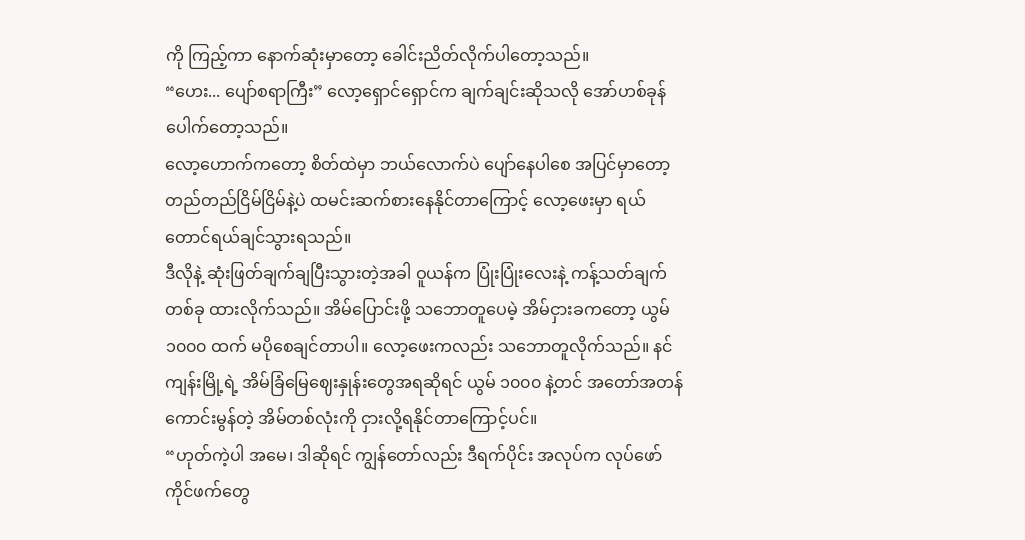ကို ကြည့်ကာ နောက်ဆုံးမှာတော့ ခေါင်းညိတ်လိုက်ပါတော့သည်။
“ဟေး... ပျော်စရာကြီး” လော့ရှောင်ရှောင်က ချက်ချင်းဆိုသလို အော်ဟစ်ခုန်ပေါက်တော့သည်။
လော့ဟောက်ကတော့ စိတ်ထဲမှာ ဘယ်လောက်ပဲ ပျော်နေပါစေ အပြင်မှာတော့ တည်တည်ငြိမ်ငြိမ်နဲ့ပဲ ထမင်းဆက်စားနေနိုင်တာကြောင့် လော့ဖေးမှာ ရယ်တောင်ရယ်ချင်သွားရသည်။
ဒီလိုနဲ့ ဆုံးဖြတ်ချက်ချပြီးသွားတဲ့အခါ ဝူယန်က ပြုံးပြုံးလေးနဲ့ ကန့်သတ်ချက်တစ်ခု ထားလိုက်သည်။ အိမ်ပြောင်းဖို့ သဘောတူပေမဲ့ အိမ်ငှားခကတော့ ယွမ် ၁၀၀၀ ထက် မပိုစေချင်တာပါ။ လော့ဖေးကလည်း သဘောတူလိုက်သည်။ နင်ကျန်းမြို့ရဲ့ အိမ်ခြံမြေဈေးနှုန်းတွေအရဆိုရင် ယွမ် ၁၀၀၀ နဲ့တင် အတော်အတန် ကောင်းမွန်တဲ့ အိမ်တစ်လုံးကို ငှားလို့ရနိုင်တာကြောင့်ပင်။
“ဟုတ်ကဲ့ပါ အမေ၊ ဒါဆိုရင် ကျွန်တော်လည်း ဒီရက်ပိုင်း အလုပ်က လုပ်ဖော်ကိုင်ဖက်တွေ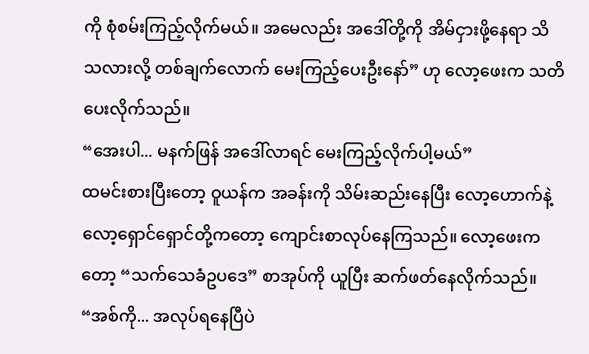ကို စုံစမ်းကြည့်လိုက်မယ်။ အမေလည်း အဒေါ်တို့ကို အိမ်ငှားဖို့နေရာ သိသလားလို့ တစ်ချက်လောက် မေးကြည့်ပေးဦးနော်” ဟု လော့ဖေးက သတိပေးလိုက်သည်။
“အေးပါ... မနက်ဖြန် အဒေါ်လာရင် မေးကြည့်လိုက်ပါ့မယ်”
ထမင်းစားပြီးတော့ ဝူယန်က အခန်းကို သိမ်းဆည်းနေပြီး လော့ဟောက်နဲ့ လော့ရှောင်ရှောင်တို့ကတော့ ကျောင်းစာလုပ်နေကြသည်။ လော့ဖေးကတော့ “သက်သေခံဥပဒေ” စာအုပ်ကို ယူပြီး ဆက်ဖတ်နေလိုက်သည်။
“အစ်ကို... အလုပ်ရနေပြီပဲ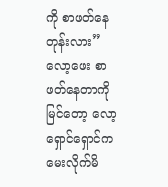ကို စာဖတ်နေတုန်းလား”
လော့ဖေး စာဖတ်နေတာကို မြင်တော့ လော့ရှောင်ရှောင်က မေးလိုက်မိ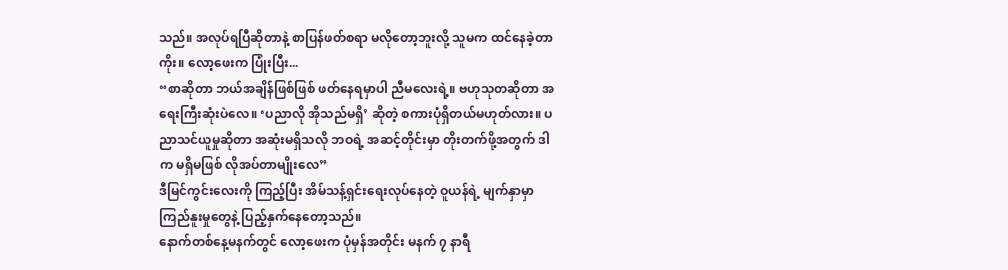သည်။ အလုပ်ရပြီဆိုတာနဲ့ စာပြန်ဖတ်စရာ မလိုတော့ဘူးလို့ သူမက ထင်နေခဲ့တာကိုး။ လော့ဖေးက ပြုံးပြီး...
“စာဆိုတာ ဘယ်အချိန်ဖြစ်ဖြစ် ဖတ်နေရမှာပါ ညီမလေးရဲ့။ ဗဟုသုတဆိုတာ အရေးကြီးဆုံးပဲလေ။ ‘ပညာလို အိုသည်မရှိ’ ဆိုတဲ့ စကားပုံရှိတယ်မဟုတ်လား။ ပညာသင်ယူမှုဆိုတာ အဆုံးမရှိသလို ဘဝရဲ့ အဆင့်တိုင်းမှာ တိုးတက်ဖို့အတွက် ဒါက မရှိမဖြစ် လိုအပ်တာမျိုးလေ”
ဒီမြင်ကွင်းလေးကို ကြည့်ပြီး အိမ်သန့်ရှင်းရေးလုပ်နေတဲ့ ဝူယန်ရဲ့ မျက်နှာမှာ ကြည်နူးမှုတွေနဲ့ ပြည့်နှက်နေတော့သည်။
နောက်တစ်နေ့မနက်တွင် လော့ဖေးက ပုံမှန်အတိုင်း မနက် ၇ နာရီ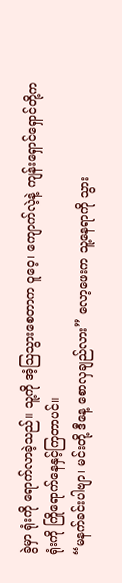ခွဲမှာ ရုံးကို ရောက်လာခဲ့သည်။ သူ့ကို အံ့သြသွားစေတာက ဝူဝေ့၊ ကျောက်လဲ့နဲ့ ကျန်းရှောင်ရှောင်တို့က ရုံးကို ကြိုရောက်နေနှင့်ကြတာပင်။
“မနက်ခင်းပါဗျာ၊ မင်းတို့ ဒီနေ့ စောလှချည်လား” လော့ဖေးက သူ့နေရာကို သွား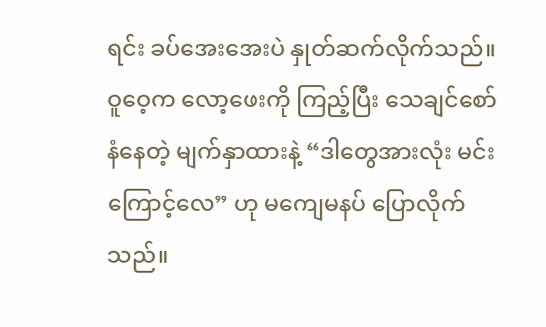ရင်း ခပ်အေးအေးပဲ နှုတ်ဆက်လိုက်သည်။
ဝူဝေ့က လော့ဖေးကို ကြည့်ပြီး သေချင်စော်နံနေတဲ့ မျက်နှာထားနဲ့ “ဒါတွေအားလုံး မင်းကြောင့်လေ” ဟု မကျေမနပ် ပြောလိုက်သည်။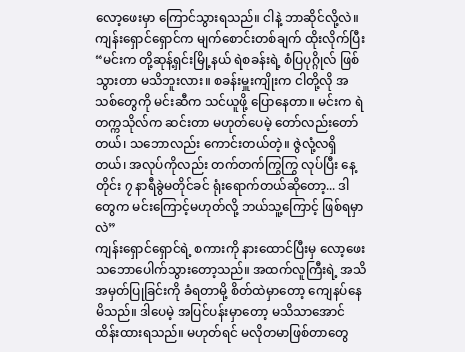လော့ဖေးမှာ ကြောင်သွားရသည်။ ငါနဲ့ ဘာဆိုင်လို့လဲ။
ကျန်းရှောင်ရှောင်က မျက်စောင်းတစ်ချက် ထိုးလိုက်ပြီး “မင်းက တို့ဆုန့်ရှင်းမြို့နယ် ရဲစခန်းရဲ့ စံပြပုဂ္ဂိုလ် ဖြစ်သွားတာ မသိဘူးလား။ စခန်းမှူးကျိုးက ငါတို့လို အသစ်တွေကို မင်းဆီက သင်ယူဖို့ ပြောနေတာ။ မင်းက ရဲတက္ကသိုလ်က ဆင်းတာ မဟုတ်ပေမဲ့ တော်လည်းတော်တယ်၊ သဘောလည်း ကောင်းတယ်တဲ့။ ဇွဲလုံ့လရှိတယ်၊ အလုပ်ကိုလည်း တက်တက်ကြွကြွ လုပ်ပြီး နေ့တိုင်း ၇ နာရီခွဲမတိုင်ခင် ရုံးရောက်တယ်ဆိုတော့... ဒါတွေက မင်းကြောင့်မဟုတ်လို့ ဘယ်သူ့ကြောင့် ဖြစ်ရမှာလဲ”
ကျန်းရှောင်ရှောင်ရဲ့ စကားကို နားထောင်ပြီးမှ လော့ဖေး သဘောပေါက်သွားတော့သည်။ အထက်လူကြီးရဲ့ အသိအမှတ်ပြုခြင်းကို ခံရတာမို့ စိတ်ထဲမှာတော့ ကျေနပ်နေမိသည်။ ဒါပေမဲ့ အပြင်ပန်းမှာတော့ မသိသာအောင် ထိန်းထားရသည်။ မဟုတ်ရင် မလိုတမာဖြစ်တာတွေ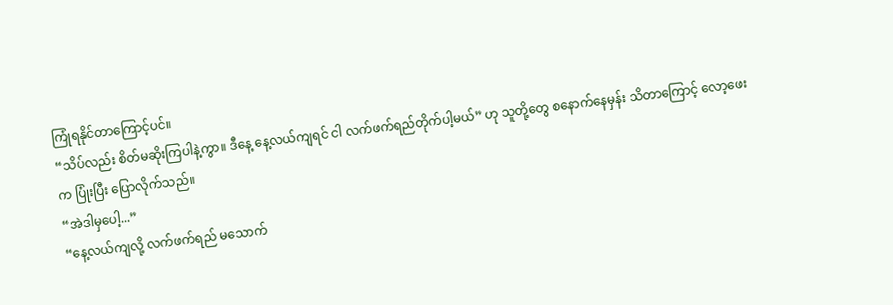ကြုံရနိုင်တာကြောင့်ပင်။
“သိပ်လည်း စိတ်မဆိုးကြပါနဲ့ကွာ။ ဒီနေ့ နေ့လယ်ကျရင် ငါ လက်ဖက်ရည်တိုက်ပါ့မယ်” ဟု သူတို့တွေ စနောက်နေမှန်း သိတာကြောင့် လော့ဖေးက ပြုံးပြီး ပြောလိုက်သည်။
“အဲဒါမှပေါ့...”
“နေ့လယ်ကျလို့ လက်ဖက်ရည် မသောက်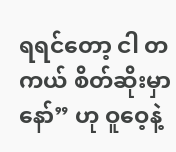ရရင်တော့ ငါ တကယ် စိတ်ဆိုးမှာနော်” ဟု ဝူဝေ့နဲ့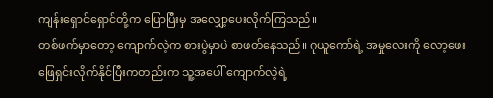ကျန်းရှောင်ရှောင်တို့က ပြောပြီးမှ အလျှော့ပေးလိုက်ကြသည်။
တစ်ဖက်မှာတော့ ကျောက်လဲ့က စားပွဲမှာပဲ စာဖတ်နေသည်။ ဂုယူကော်ရဲ့ အမှုလေးကို လော့ဖေး ဖြေရှင်းလိုက်နိုင်ပြီးကတည်းက သူ့အပေါ် ကျောက်လဲ့ရဲ့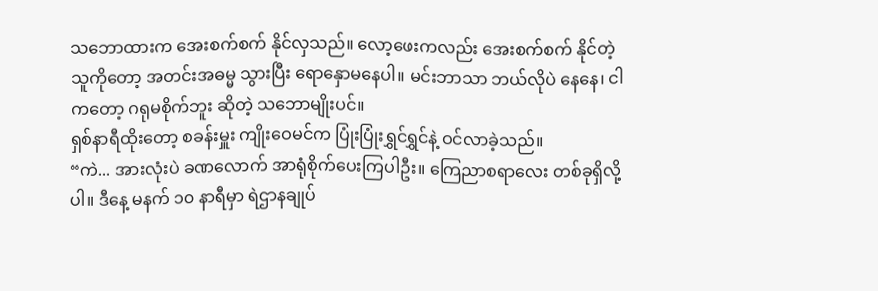သဘောထားက အေးစက်စက် နိုင်လှသည်။ လော့ဖေးကလည်း အေးစက်စက် နိုင်တဲ့သူကိုတော့ အတင်းအဓမ္မ သွားပြီး ရောနှောမနေပါ။ မင်းဘာသာ ဘယ်လိုပဲ နေနေ၊ ငါကတော့ ဂရုမစိုက်ဘူး ဆိုတဲ့ သဘောမျိုးပင်။
ရှစ်နာရီထိုးတော့ စခန်းမှူး ကျိုးဝေမင်က ပြုံးပြုံးရွှင်ရွှင်နဲ့ ဝင်လာခဲ့သည်။
“ကဲ... အားလုံးပဲ ခဏလောက် အာရုံစိုက်ပေးကြပါဦး။ ကြေညာစရာလေး တစ်ခုရှိလို့ပါ။ ဒီနေ့ မနက် ၁၀ နာရီမှာ ရဲဌာနချုပ်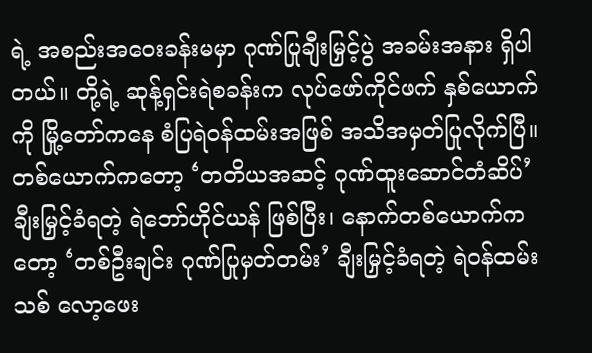ရဲ့ အစည်းအဝေးခန်းမမှာ ဂုဏ်ပြုချီးမြှင့်ပွဲ အခမ်းအနား ရှိပါတယ်။ တို့ရဲ့ ဆုန့်ရှင်းရဲစခန်းက လုပ်ဖော်ကိုင်ဖက် နှစ်ယောက်ကို မြို့တော်ကနေ စံပြရဲဝန်ထမ်းအဖြစ် အသိအမှတ်ပြုလိုက်ပြီ။ တစ်ယောက်ကတော့ ‘တတိယအဆင့် ဂုဏ်ထူးဆောင်တံဆိပ်’ ချီးမြှင့်ခံရတဲ့ ရဲဘော်ဟိုင်ယန် ဖြစ်ပြီး၊ နောက်တစ်ယောက်ကတော့ ‘တစ်ဦးချင်း ဂုဏ်ပြုမှတ်တမ်း’ ချီးမြှင့်ခံရတဲ့ ရဲဝန်ထမ်းသစ် လော့ဖေး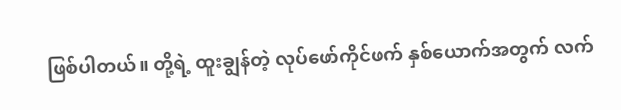ဖြစ်ပါတယ်။ တို့ရဲ့ ထူးချွန်တဲ့ လုပ်ဖော်ကိုင်ဖက် နှစ်ယောက်အတွက် လက်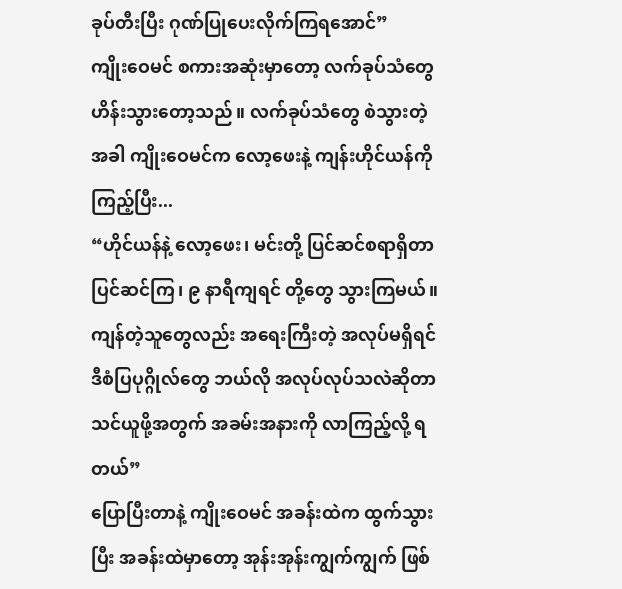ခုပ်တီးပြီး ဂုဏ်ပြုပေးလိုက်ကြရအောင်”
ကျိုးဝေမင် စကားအဆုံးမှာတော့ လက်ခုပ်သံတွေ ဟိန်းသွားတော့သည်။ လက်ခုပ်သံတွေ စဲသွားတဲ့အခါ ကျိုးဝေမင်က လော့ဖေးနဲ့ ကျန်းဟိုင်ယန်ကို ကြည့်ပြီး...
“ဟိုင်ယန်နဲ့ လော့ဖေး၊ မင်းတို့ ပြင်ဆင်စရာရှိတာ ပြင်ဆင်ကြ၊ ၉ နာရီကျရင် တို့တွေ သွားကြမယ်။ ကျန်တဲ့သူတွေလည်း အရေးကြီးတဲ့ အလုပ်မရှိရင် ဒီစံပြပုဂ္ဂိုလ်တွေ ဘယ်လို အလုပ်လုပ်သလဲဆိုတာ သင်ယူဖို့အတွက် အခမ်းအနားကို လာကြည့်လို့ ရတယ်”
ပြောပြီးတာနဲ့ ကျိုးဝေမင် အခန်းထဲက ထွက်သွားပြီး အခန်းထဲမှာတော့ အုန်းအုန်းကျွက်ကျွက် ဖြစ်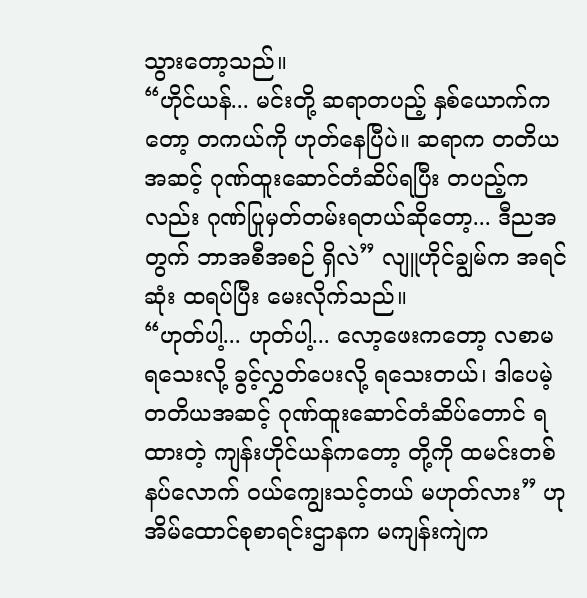သွားတော့သည်။
“ဟိုင်ယန်... မင်းတို့ ဆရာတပည့် နှစ်ယောက်ကတော့ တကယ်ကို ဟုတ်နေပြီပဲ။ ဆရာက တတိယအဆင့် ဂုဏ်ထူးဆောင်တံဆိပ်ရပြီး တပည့်ကလည်း ဂုဏ်ပြုမှတ်တမ်းရတယ်ဆိုတော့... ဒီညအတွက် ဘာအစီအစဉ် ရှိလဲ” လျူဟိုင်ချွမ်က အရင်ဆုံး ထရပ်ပြီး မေးလိုက်သည်။
“ဟုတ်ပါ့... ဟုတ်ပါ့... လော့ဖေးကတော့ လစာမရသေးလို့ ခွင့်လွှတ်ပေးလို့ ရသေးတယ်၊ ဒါပေမဲ့ တတိယအဆင့် ဂုဏ်ထူးဆောင်တံဆိပ်တောင် ရထားတဲ့ ကျန်းဟိုင်ယန်ကတော့ တို့ကို ထမင်းတစ်နပ်လောက် ဝယ်ကျွေးသင့်တယ် မဟုတ်လား” ဟု အိမ်ထောင်စုစာရင်းဌာနက မကျန်းကျဲက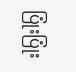ပြုံးပြုံး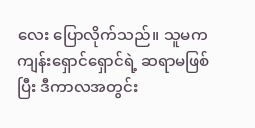လေး ပြောလိုက်သည်။ သူမက ကျန်းရှောင်ရှောင်ရဲ့ ဆရာမဖြစ်ပြီး ဒီကာလအတွင်း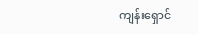ကျန်းရှောင်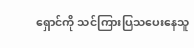ရှောင်ကို သင်ကြားပြသပေးနေသူ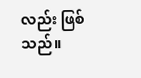လည်း ဖြစ်သည်။